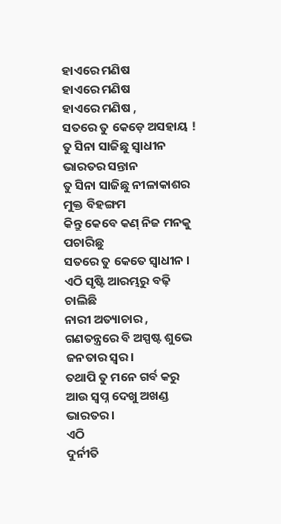ହାଏରେ ମଣିଷ
ହାଏରେ ମଣିଷ
ହାଏରେ ମଣିଷ ,
ସତରେ ତୁ କେଡ଼େ ଅସହାୟ !
ତୁ ସିନା ସାଜିଛୁ ସ୍ଵାଧୀନ ଭାରତର ସନ୍ତାନ
ତୁ ସିନା ସାଜିଛୁ ନୀଳାକାଶର ମୁକ୍ତ ବିହଙ୍ଗମ
କିନ୍ତୁ କେବେ କଣ୍ ନିଜ ମନକୁ ପଚାରିଛୁ
ସତରେ ତୁ କେତେ ସ୍ଵାଧୀନ ।
ଏଠି ସୃଷ୍ଟି ଆରମ୍ଭରୁ ବଢ଼ି ଚାଲିଛି
ନାରୀ ଅତ୍ୟାଚାର ,
ଗଣତନ୍ତ୍ରରେ ବି ଅସ୍ପଷ୍ଟ ଶୁଭେ
ଜନତାର ସ୍ୱର।
ତଥାପି ତୁ ମନେ ଗର୍ବ କରୁ
ଆଉ ସ୍ବପ୍ନ ଦେଖୁ ଅଖଣ୍ଡ ଭାରତର।
ଏଠି
ଦୁର୍ନୀତି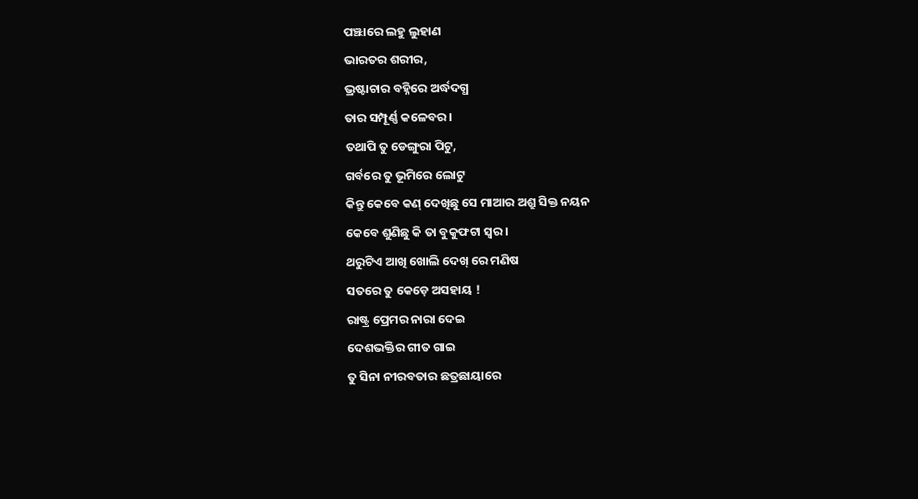ପଞ୍ଝାରେ ଲହୁ ଲୁହାଣ
ଭାରତର ଶରୀର,
ଭ୍ରଷ୍ଟାଚାର ବହ୍ନିରେ ଅର୍ଦ୍ଧଦଗ୍ଧ
ତାର ସମ୍ପୂର୍ଣ୍ଣ କଳେବର।
ତଥାପି ତୁ ଡେଙ୍ଗୁରା ପିଟୁ,
ଗର୍ବରେ ତୁ ଭୂମିରେ ଲୋଟୁ
କିନ୍ତୁ କେବେ କଣ୍ ଦେଖିଛୁ ସେ ମାଆର ଅଶ୍ରୁ ସିକ୍ତ ନୟନ
କେବେ ଶୁଣିଛୁ କି ତା ବୁକୁଫଟା ସ୍ୱର ।
ଥରୁଟିଏ ଆଖି ଖୋଲି ଦେଖ୍ ରେ ମଣିଷ
ସତରେ ତୁ କେଡ଼େ ଅସହାୟ !
ରାଷ୍ଟ୍ର ପ୍ରେମର ନାରା ଦେଇ
ଦେଶଭକ୍ତିର ଗୀତ ଗାଇ
ତୁ ସିନା ନୀରବତାର ଛତ୍ରଛାୟାରେ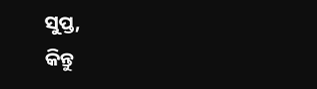ସୁପ୍ତ,
କିନ୍ତୁ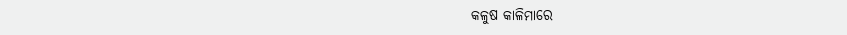କଳୁଷ କାଳିମାରେ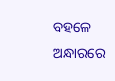ବହଳେ ଅନ୍ଧାରରେ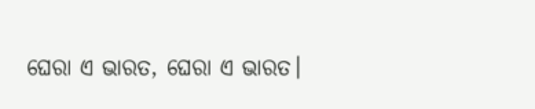ଘେରା ଏ ଭାରତ, ଘେରା ଏ ଭାରତ।